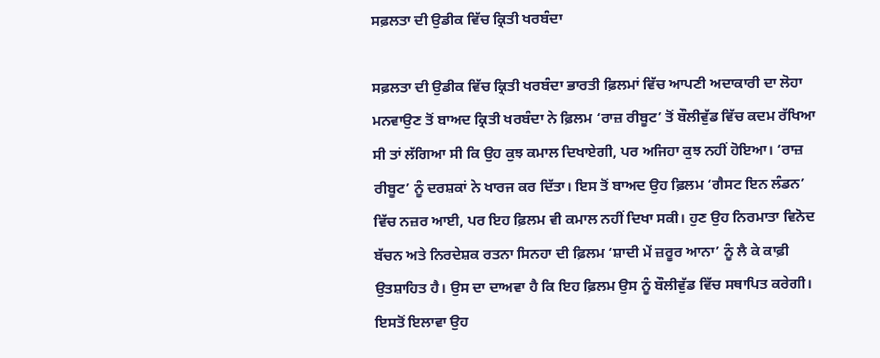ਸਫ਼ਲਤਾ ਦੀ ਉਡੀਕ ਵਿੱਚ ਕ੍ਰਿਤੀ ਖਰਬੰਦਾ

ਸਫ਼ਲਤਾ ਦੀ ਉਡੀਕ ਵਿੱਚ ਕ੍ਰਿਤੀ ਖਰਬੰਦਾ ਭਾਰਤੀ ਫ਼ਿਲਮਾਂ ਵਿੱਚ ਆਪਣੀ ਅਦਾਕਾਰੀ ਦਾ ਲੋਹਾ ਮਨਵਾਉਣ ਤੋਂ ਬਾਅਦ ਕ੍ਰਿਤੀ ਖਰਬੰਦਾ ਨੇ ਫ਼ਿਲਮ ‘ਰਾਜ਼ ਰੀਬੂਟ’ ਤੋਂ ਬੌਲੀਵੁੱਡ ਵਿੱਚ ਕਦਮ ਰੱਖਿਆ ਸੀ ਤਾਂ ਲੱਗਿਆ ਸੀ ਕਿ ਉਹ ਕੁਝ ਕਮਾਲ ਦਿਖਾਏਗੀ, ਪਰ ਅਜਿਹਾ ਕੁਝ ਨਹੀਂ ਹੋਇਆ। ‘ਰਾਜ਼ ਰੀਬੂਟ’ ਨੂੰ ਦਰਸ਼ਕਾਂ ਨੇ ਖਾਰਜ ਕਰ ਦਿੱਤਾ। ਇਸ ਤੋਂ ਬਾਅਦ ਉਹ ਫ਼ਿਲਮ ‘ਗੈਸਟ ਇਨ ਲੰਡਨ’ ਵਿੱਚ ਨਜ਼ਰ ਆਈ, ਪਰ ਇਹ ਫ਼ਿਲਮ ਵੀ ਕਮਾਲ ਨਹੀਂ ਦਿਖਾ ਸਕੀ। ਹੁਣ ਉਹ ਨਿਰਮਾਤਾ ਵਿਨੋਦ ਬੱਚਨ ਅਤੇ ਨਿਰਦੇਸ਼ਕ ਰਤਨਾ ਸਿਨਹਾ ਦੀ ਫ਼ਿਲਮ ‘ਸ਼ਾਦੀ ਮੇਂ ਜ਼ਰੂਰ ਆਨਾ’ ਨੂੰ ਲੈ ਕੇ ਕਾਫ਼ੀ ਉਤਸ਼ਾਹਿਤ ਹੈ। ਉਸ ਦਾ ਦਾਅਵਾ ਹੈ ਕਿ ਇਹ ਫ਼ਿਲਮ ਉਸ ਨੂੰ ਬੌਲੀਵੁੱਡ ਵਿੱਚ ਸਥਾਪਿਤ ਕਰੇਗੀ। ਇਸਤੋਂ ਇਲਾਵਾ ਉਹ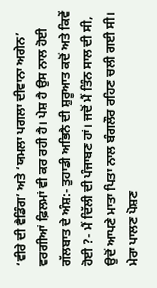‘ਵੀਰੇ ਦੀ ਵੈਡਿੰਗ’ ਅਤੇ ‘ਯਮਲਾ ਪਗਲਾ ਦੀਵਾਨਾ ਅਗੇਨ’ ਵਰਗੀਆਂ ਫ਼ਿਲਮਾਂ ਵੀ ਕਰ ਰਹੀ ਹੈ। ਪੇਸ਼ ਹੈ ਉਸ ਨਾਲ ਹੋਈ ਗੱਲਬਾਤ ਦੇ ਅੰਸ਼:- ਤੁਹਾਡੀ ਅਭਿਨੈ ਦੀ ਸ਼ੁਰੂਆਤ ਕਦੋਂ ਅਤੇ ਕਿਵੇਂ ਹੋਈ ?- ਮੈਂ ਦਿੱਲੀ ਦੀ ਪੰਜਾਬਣ ਹਾਂ। ਜਦੋਂ ਮੈਂ ਤਿੰਨ ਸਾਲ ਦੀ ਸੀ, ਉਦੋਂ ਆਪਣੇ ਮਾਤਾ ਪਿਤਾ ਨਾਲ ਬੰਗਲੌਰ ਰਹਿਣ ਚਲੀ ਗਈ ਸੀ। ਮੇਰਾ ਪਾਲਣ ਪੋਸ਼ਣ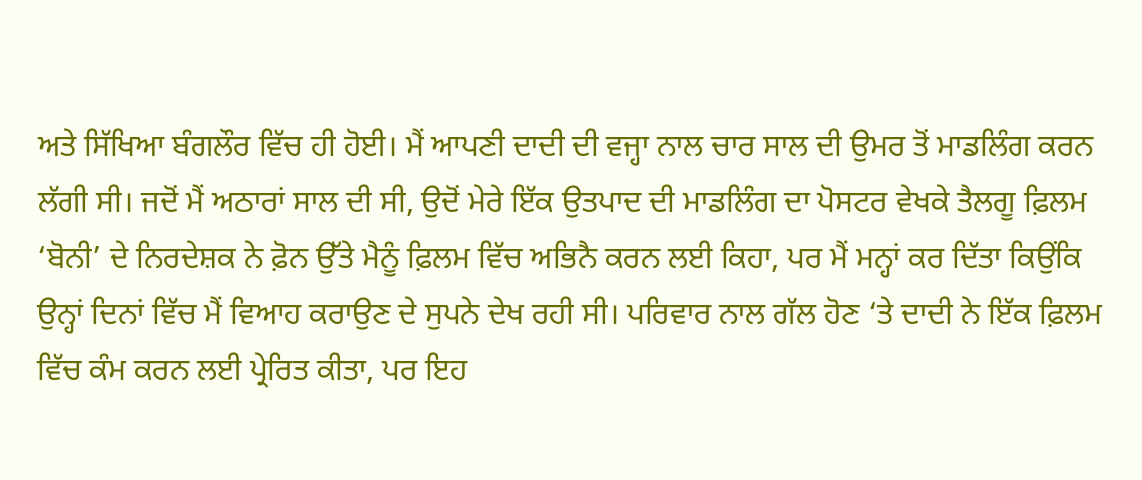ਅਤੇ ਸਿੱਖਿਆ ਬੰਗਲੌਰ ਵਿੱਚ ਹੀ ਹੋਈ। ਮੈਂ ਆਪਣੀ ਦਾਦੀ ਦੀ ਵਜ੍ਹਾ ਨਾਲ ਚਾਰ ਸਾਲ ਦੀ ਉਮਰ ਤੋਂ ਮਾਡਲਿੰਗ ਕਰਨ ਲੱਗੀ ਸੀ। ਜਦੋਂ ਮੈਂ ਅਠਾਰਾਂ ਸਾਲ ਦੀ ਸੀ, ਉਦੋਂ ਮੇਰੇ ਇੱਕ ਉਤਪਾਦ ਦੀ ਮਾਡਲਿੰਗ ਦਾ ਪੋਸਟਰ ਵੇਖਕੇ ਤੈਲਗੂ ਫ਼ਿਲਮ ‘ਬੋਨੀ’ ਦੇ ਨਿਰਦੇਸ਼ਕ ਨੇ ਫ਼ੋਨ ਉੱਤੇ ਮੈਨੂੰ ਫ਼ਿਲਮ ਵਿੱਚ ਅਭਿਨੈ ਕਰਨ ਲਈ ਕਿਹਾ, ਪਰ ਮੈਂ ਮਨ੍ਹਾਂ ਕਰ ਦਿੱਤਾ ਕਿਉਂਕਿ ਉਨ੍ਹਾਂ ਦਿਨਾਂ ਵਿੱਚ ਮੈਂ ਵਿਆਹ ਕਰਾਉਣ ਦੇ ਸੁਪਨੇ ਦੇਖ ਰਹੀ ਸੀ। ਪਰਿਵਾਰ ਨਾਲ ਗੱਲ ਹੋਣ ‘ਤੇ ਦਾਦੀ ਨੇ ਇੱਕ ਫ਼ਿਲਮ ਵਿੱਚ ਕੰਮ ਕਰਨ ਲਈ ਪ੍ਰੇਰਿਤ ਕੀਤਾ, ਪਰ ਇਹ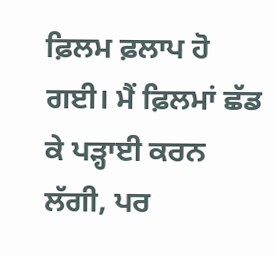ਫ਼ਿਲਮ ਫ਼ਲਾਪ ਹੋ ਗਈ। ਮੈਂ ਫ਼ਿਲਮਾਂ ਛੱਡ ਕੇ ਪੜ੍ਹਾਈ ਕਰਨ ਲੱਗੀ, ਪਰ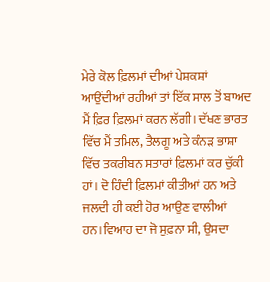ਮੇਰੇ ਕੋਲ ਫ਼ਿਲਮਾਂ ਦੀਆਂ ਪੇਸ਼ਕਸ਼ਾਂ ਆਉਂਦੀਆਂ ਰਹੀਆਂ ਤਾਂ ਇੱਕ ਸਾਲ ਤੋਂ ਬਾਅਦ ਮੈਂ ਫ਼ਿਰ ਫ਼ਿਲਮਾਂ ਕਰਨ ਲੱਗੀ। ਦੱਖਣ ਭਾਰਤ ਵਿੱਚ ਮੈਂ ਤਮਿਲ, ਤੈਲਗੂ ਅਤੇ ਕੰਨੜ ਭਾਸ਼ਾ ਵਿੱਚ ਤਕਰੀਬਨ ਸਤਾਰਾਂ ਫ਼ਿਲਮਾਂ ਕਰ ਚੁੱਕੀ ਹਾਂ। ਦੋ ਹਿੰਦੀ ਫ਼ਿਲਮਾਂ ਕੀਤੀਆਂ ਹਨ ਅਤੇ ਜਲਦੀ ਹੀ ਕਈ ਹੋਰ ਆਉਣ ਵਾਲੀਆਂ ਹਨ।ਵਿਆਹ ਦਾ ਜੋ ਸੁਫ਼ਨਾ ਸੀ, ਉਸਦਾ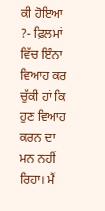ਕੀ ਹੋਇਆ ?- ਫ਼ਿਲਮਾਂ ਵਿੱਚ ਇੰਨਾ ਵਿਆਹ ਕਰ ਚੁੱਕੀ ਹਾਂ ਕਿ ਹੁਣ ਵਿਆਹ ਕਰਨ ਦਾ ਮਨ ਨਹੀਂ ਰਿਹਾ। ਮੈਂ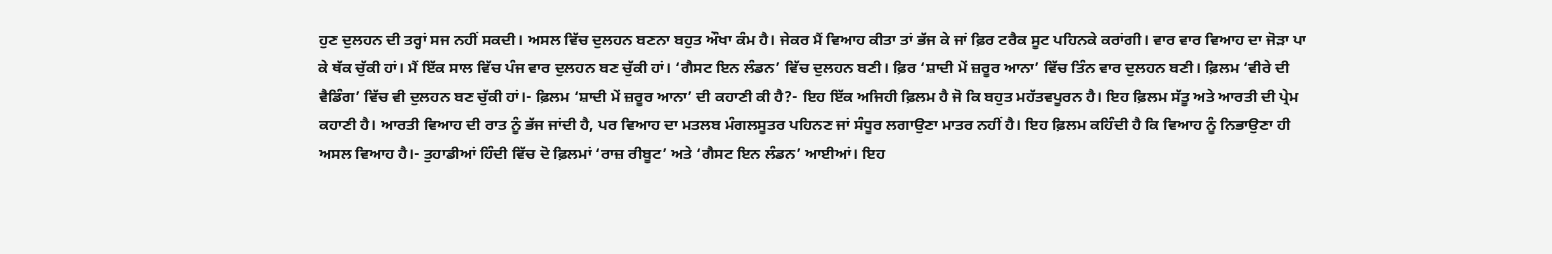ਹੁਣ ਦੁਲਹਨ ਦੀ ਤਰ੍ਹਾਂ ਸਜ ਨਹੀਂ ਸਕਦੀ। ਅਸਲ ਵਿੱਚ ਦੁਲਹਨ ਬਣਨਾ ਬਹੁਤ ਔਖਾ ਕੰਮ ਹੈ। ਜੇਕਰ ਮੈਂ ਵਿਆਹ ਕੀਤਾ ਤਾਂ ਭੱਜ ਕੇ ਜਾਂ ਫ਼ਿਰ ਟਰੈਕ ਸੂਟ ਪਹਿਨਕੇ ਕਰਾਂਗੀ। ਵਾਰ ਵਾਰ ਵਿਆਹ ਦਾ ਜੋੜਾ ਪਾ ਕੇ ਥੱਕ ਚੁੱਕੀ ਹਾਂ। ਮੈਂ ਇੱਕ ਸਾਲ ਵਿੱਚ ਪੰਜ ਵਾਰ ਦੁਲਹਨ ਬਣ ਚੁੱਕੀ ਹਾਂ। ‘ਗੈਸਟ ਇਨ ਲੰਡਨ’ ਵਿੱਚ ਦੁਲਹਨ ਬਣੀ। ਫ਼ਿਰ ‘ਸ਼ਾਦੀ ਮੇਂ ਜ਼ਰੂਰ ਆਨਾ’ ਵਿੱਚ ਤਿੰਨ ਵਾਰ ਦੁਲਹਨ ਬਣੀ। ਫ਼ਿਲਮ ‘ਵੀਰੇ ਦੀ ਵੈਡਿੰਗ’ ਵਿੱਚ ਵੀ ਦੁਲਹਨ ਬਣ ਚੁੱਕੀ ਹਾਂ।- ਫ਼ਿਲਮ ‘ਸ਼ਾਦੀ ਮੇਂ ਜ਼ਰੂਰ ਆਨਾ’ ਦੀ ਕਹਾਣੀ ਕੀ ਹੈ?- ਇਹ ਇੱਕ ਅਜਿਹੀ ਫ਼ਿਲਮ ਹੈ ਜੋ ਕਿ ਬਹੁਤ ਮਹੱਤਵਪੂਰਨ ਹੈ। ਇਹ ਫ਼ਿਲਮ ਸੱਤੂ ਅਤੇ ਆਰਤੀ ਦੀ ਪ੍ਰੇਮ ਕਹਾਣੀ ਹੈ। ਆਰਤੀ ਵਿਆਹ ਦੀ ਰਾਤ ਨੂੰ ਭੱਜ ਜਾਂਦੀ ਹੈ, ਪਰ ਵਿਆਹ ਦਾ ਮਤਲਬ ਮੰਗਲਸੂਤਰ ਪਹਿਨਣ ਜਾਂ ਸੰਧੂਰ ਲਗਾਉਣਾ ਮਾਤਰ ਨਹੀਂ ਹੈ। ਇਹ ਫ਼ਿਲਮ ਕਹਿੰਦੀ ਹੈ ਕਿ ਵਿਆਹ ਨੂੰ ਨਿਭਾਉਣਾ ਹੀ ਅਸਲ ਵਿਆਹ ਹੈ।- ਤੁਹਾਡੀਆਂ ਹਿੰਦੀ ਵਿੱਚ ਦੋ ਫ਼ਿਲਮਾਂ ‘ਰਾਜ਼ ਰੀਬੂਟ’ ਅਤੇ ‘ਗੈਸਟ ਇਨ ਲੰਡਨ’ ਆਈਆਂ। ਇਹ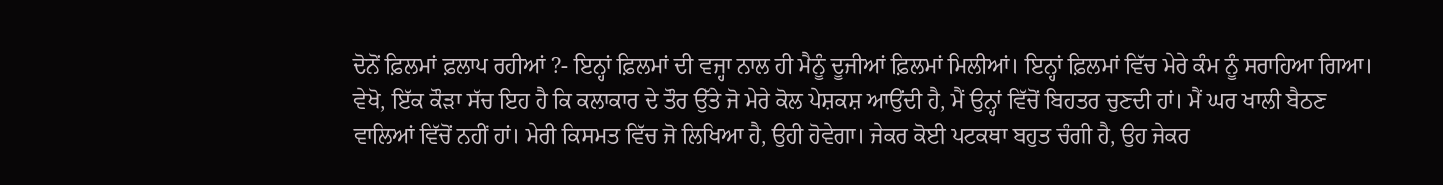ਦੋਨੋਂ ਫ਼ਿਲਮਾਂ ਫ਼ਲਾਪ ਰਹੀਆਂ ?- ਇਨ੍ਹਾਂ ਫ਼ਿਲਮਾਂ ਦੀ ਵਜ੍ਹਾ ਨਾਲ ਹੀ ਮੈਨੂੰ ਦੂਜੀਆਂ ਫ਼ਿਲਮਾਂ ਮਿਲੀਆਂ। ਇਨ੍ਹਾਂ ਫ਼ਿਲਮਾਂ ਵਿੱਚ ਮੇਰੇ ਕੰਮ ਨੂੰ ਸਰਾਹਿਆ ਗਿਆ। ਵੇਖੋ, ਇੱਕ ਕੌੜਾ ਸੱਚ ਇਹ ਹੈ ਕਿ ਕਲਾਕਾਰ ਦੇ ਤੌਰ ਉੱਤੇ ਜੋ ਮੇਰੇ ਕੋਲ ਪੇਸ਼ਕਸ਼ ਆਉਂਦੀ ਹੈ, ਮੈਂ ਉਨ੍ਹਾਂ ਵਿੱਚੋਂ ਬਿਹਤਰ ਚੁਣਦੀ ਹਾਂ। ਮੈਂ ਘਰ ਖਾਲੀ ਬੈਠਣ ਵਾਲਿਆਂ ਵਿੱਚੋਂ ਨਹੀਂ ਹਾਂ। ਮੇਰੀ ਕਿਸਮਤ ਵਿੱਚ ਜੋ ਲਿਖਿਆ ਹੈ, ਉਹੀ ਹੋਵੇਗਾ। ਜੇਕਰ ਕੋਈ ਪਟਕਥਾ ਬਹੁਤ ਚੰਗੀ ਹੈ, ਉਹ ਜੇਕਰ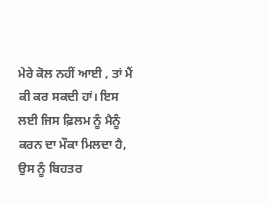ਮੇਰੇ ਕੋਲ ਨਹੀਂ ਆਈ , ਤਾਂ ਮੈਂ ਕੀ ਕਰ ਸਕਦੀ ਹਾਂ। ਇਸ ਲਈ ਜਿਸ ਫ਼ਿਲਮ ਨੂੰ ਮੈਨੂੰ ਕਰਨ ਦਾ ਮੌਕਾ ਮਿਲਦਾ ਹੈ, ਉਸ ਨੂੰ ਬਿਹਤਰ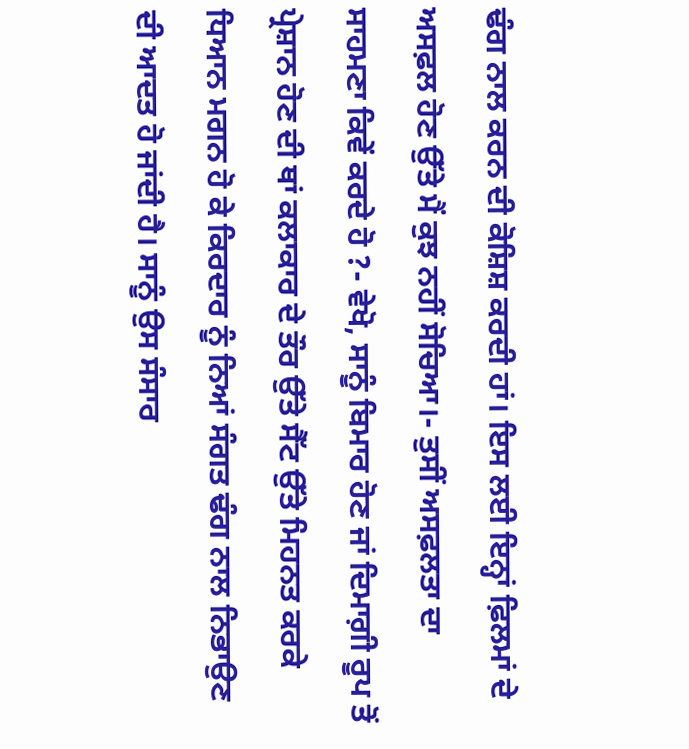ਢੰਗ ਨਾਲ ਕਰਨ ਦੀ ਕੋਸ਼ਿਸ਼ ਕਰਦੀ ਹਾਂ। ਇਸ ਲਈ ਇਨ੍ਹਾਂ ਫ਼ਿਲਮਾਂ ਦੇ ਅਸਫ਼ਲ ਹੋਣ ਉੱਤੇ ਮੈਂ ਕੁਝ ਨਹੀਂ ਸੋਚਿਆ।- ਤੁਸੀਂ ਅਸਫ਼ਲਤਾ ਦਾ ਸਾਹਮਣਾ ਕਿਵੇਂ ਕਰਦੇ ਹੋ ?- ਵੇਖੋ, ਸਾਨੂੰ ਬਿਮਾਰ ਹੋਣ ਜਾਂ ਦਿਮਾਗ਼ੀ ਰੂਪ ਤੋਂ ਪ੍ਰੇਸ਼ਾਨ ਹੋਣ ਦੀ ਥਾਂ ਕਲਾਕਾਰ ਦੇ ਤੌਰ ਉੱਤੇ ਸੈੱਟ ਉੱਤੇ ਮਿਹਨਤ ਕਰਕੇ ਧਿਆਨ ਮਗਨ ਹੋ ਕੇ ਕਿਰਦਾਰ ਨੂੰ ਨਿਆਂ ਸੰਗਤ ਢੰਗ ਨਾਲ ਨਿਭਾਉਣ ਦੀ ਆਦਤ ਹੋ ਜਾਂਦੀ ਹੈ। ਸਾਨੂੰ ਉਸ ਸੰਸਾਰ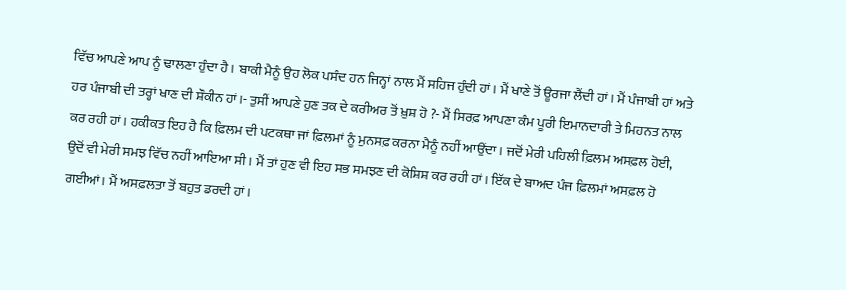ਵਿੱਚ ਆਪਣੇ ਆਪ ਨੂੰ ਢਾਲਣਾ ਹੁੰਦਾ ਹੈ। ਬਾਕੀ ਮੈਨੂੰ ਉਹ ਲੋਕ ਪਸੰਦ ਹਨ ਜਿਨ੍ਹਾਂ ਨਾਲ ਮੈਂ ਸਹਿਜ ਹੁੰਦੀ ਹਾਂ। ਮੈਂ ਖਾਣੇ ਤੋਂ ਊਰਜਾ ਲੈਂਦੀ ਹਾਂ। ਮੈਂ ਪੰਜਾਬੀ ਹਾਂ ਅਤੇ ਹਰ ਪੰਜਾਬੀ ਦੀ ਤਰ੍ਹਾਂ ਖਾਣ ਦੀ ਸ਼ੌਕੀਨ ਹਾਂ।- ਤੁਸੀਂ ਆਪਣੇ ਹੁਣ ਤਕ ਦੇ ਕਰੀਅਰ ਤੋਂ ਖ਼ੁਸ਼ ਹੋ ?- ਮੈਂ ਸਿਰਫ਼ ਆਪਣਾ ਕੰਮ ਪੂਰੀ ਇਮਾਨਦਾਰੀ ਤੇ ਮਿਹਨਤ ਨਾਲ ਕਰ ਰਹੀ ਹਾਂ। ਹਕੀਕਤ ਇਹ ਹੈ ਕਿ ਫ਼ਿਲਮ ਦੀ ਪਟਕਥਾ ਜਾਂ ਫ਼ਿਲਮਾਂ ਨੂੰ ਮੁਨਸਫ਼ ਕਰਨਾ ਮੈਨੂੰ ਨਹੀਂ ਆਉਂਦਾ। ਜਦੋਂ ਮੇਰੀ ਪਹਿਲੀ ਫ਼ਿਲਮ ਅਸਫ਼ਲ ਹੋਈ, ਉਦੋਂ ਵੀ ਮੇਰੀ ਸਮਝ ਵਿੱਚ ਨਹੀਂ ਆਇਆ ਸੀ। ਮੈਂ ਤਾਂ ਹੁਣ ਵੀ ਇਹ ਸਭ ਸਮਝਣ ਦੀ ਕੋਸ਼ਿਸ਼ ਕਰ ਰਹੀ ਹਾਂ। ਇੱਕ ਦੇ ਬਾਅਦ ਪੰਜ ਫ਼ਿਲਮਾਂ ਅਸਫ਼ਲ ਹੋ ਗਈਆਂ। ਮੈਂ ਅਸਫ਼ਲਤਾ ਤੋਂ ਬਹੁਤ ਡਰਦੀ ਹਾਂ।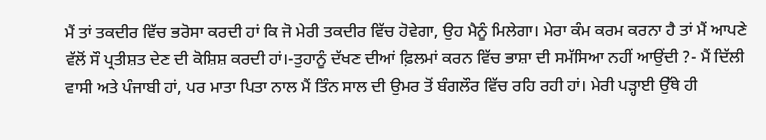ਮੈਂ ਤਾਂ ਤਕਦੀਰ ਵਿੱਚ ਭਰੋਸਾ ਕਰਦੀ ਹਾਂ ਕਿ ਜੋ ਮੇਰੀ ਤਕਦੀਰ ਵਿੱਚ ਹੋਵੇਗਾ, ਉਹ ਮੈਨੂੰ ਮਿਲੇਗਾ। ਮੇਰਾ ਕੰਮ ਕਰਮ ਕਰਨਾ ਹੈ ਤਾਂ ਮੈਂ ਆਪਣੇ ਵੱਲੋਂ ਸੌ ਪ੍ਰਤੀਸ਼ਤ ਦੇਣ ਦੀ ਕੋਸ਼ਿਸ਼ ਕਰਦੀ ਹਾਂ।-ਤੁਹਾਨੂੰ ਦੱਖਣ ਦੀਆਂ ਫ਼ਿਲਮਾਂ ਕਰਨ ਵਿੱਚ ਭਾਸ਼ਾ ਦੀ ਸਮੱਸਿਆ ਨਹੀਂ ਆਉਂਦੀ ?- ਮੈਂ ਦਿੱਲੀ ਵਾਸੀ ਅਤੇ ਪੰਜਾਬੀ ਹਾਂ, ਪਰ ਮਾਤਾ ਪਿਤਾ ਨਾਲ ਮੈਂ ਤਿੰਨ ਸਾਲ ਦੀ ਉਮਰ ਤੋਂ ਬੰਗਲੌਰ ਵਿੱਚ ਰਹਿ ਰਹੀ ਹਾਂ। ਮੇਰੀ ਪੜ੍ਹਾਈ ਉੱਥੇ ਹੀ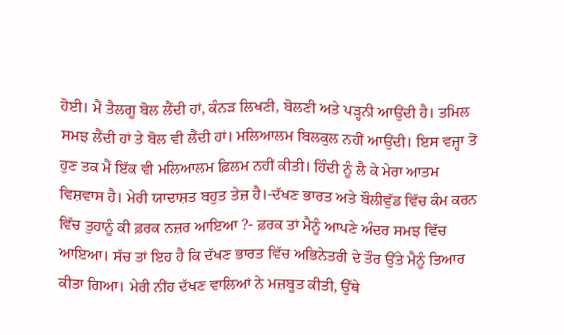ਹੋਈ। ਮੈਂ ਤੈਲਗੂ ਬੋਲ ਲੈਂਦੀ ਹਾਂ, ਕੰਨੜ ਲਿਖਣੀ, ਬੋਲਣੀ ਅਤੇ ਪੜ੍ਹਨੀ ਆਉਂਦੀ ਹੈ। ਤਮਿਲ ਸਮਝ ਲੈਂਦੀ ਹਾਂ ਤੇ ਬੋਲ ਵੀ ਲੈਂਦੀ ਹਾਂ। ਮਲਿਆਲਮ ਬਿਲਕੁਲ ਨਹੀਂ ਆਉਂਦੀ। ਇਸ ਵਜ੍ਹਾ ਤੋਂ ਹੁਣ ਤਕ ਮੈਂ ਇੱਕ ਵੀ ਮਲਿਆਲਮ ਫ਼ਿਲਮ ਨਹੀਂ ਕੀਤੀ। ਹਿੰਦੀ ਨੂੰ ਲੈ ਕੇ ਮੇਰਾ ਆਤਮ ਵਿਸ਼ਵਾਸ ਹੈ। ਮੇਰੀ ਯਾਦਾਸ਼ਤ ਬਹੁਤ ਤੇਜ਼ ਹੈ।-ਦੱਖਣ ਭਾਰਤ ਅਤੇ ਬੌਲੀਵੁੱਡ ਵਿੱਚ ਕੰਮ ਕਰਨ ਵਿੱਚ ਤੁਹਾਨੂੰ ਕੀ ਫ਼ਰਕ ਨਜ਼ਰ ਆਇਆ ?- ਫ਼ਰਕ ਤਾਂ ਮੈਨੂੰ ਆਪਣੇ ਅੰਦਰ ਸਮਝ ਵਿੱਚ ਆਇਆ। ਸੱਚ ਤਾਂ ਇਹ ਹੈ ਕਿ ਦੱਖਣ ਭਾਰਤ ਵਿੱਚ ਅਭਿਨੇਤਰੀ ਦੇ ਤੌਰ ਉੱਤੇ ਮੈਨੂੰ ਤਿਆਰ ਕੀਤਾ ਗਿਆ। ਮੇਰੀ ਨੀਂਹ ਦੱਖਣ ਵਾਲਿਆਂ ਨੇ ਮਜ਼ਬੂਤ ਕੀਤੀ, ਉੱਥੇ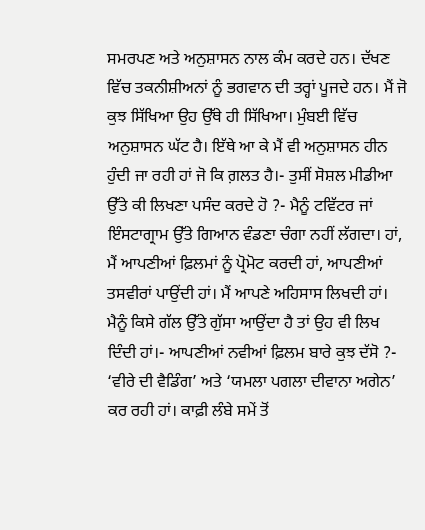ਸਮਰਪਣ ਅਤੇ ਅਨੁਸ਼ਾਸਨ ਨਾਲ ਕੰਮ ਕਰਦੇ ਹਨ। ਦੱਖਣ ਵਿੱਚ ਤਕਨੀਸ਼ੀਅਨਾਂ ਨੂੰ ਭਗਵਾਨ ਦੀ ਤਰ੍ਹਾਂ ਪੂਜਦੇ ਹਨ। ਮੈਂ ਜੋ ਕੁਝ ਸਿੱਖਿਆ ਉਹ ਉੱਥੇ ਹੀ ਸਿੱਖਿਆ। ਮੁੰਬਈ ਵਿੱਚ ਅਨੁਸ਼ਾਸਨ ਘੱਟ ਹੈ। ਇੱਥੇ ਆ ਕੇ ਮੈਂ ਵੀ ਅਨੁਸ਼ਾਸਨ ਹੀਨ ਹੁੰਦੀ ਜਾ ਰਹੀ ਹਾਂ ਜੋ ਕਿ ਗ਼ਲਤ ਹੈ।- ਤੁਸੀਂ ਸੋਸ਼ਲ ਮੀਡੀਆ ਉੱਤੇ ਕੀ ਲਿਖਣਾ ਪਸੰਦ ਕਰਦੇ ਹੋ ?- ਮੈਨੂੰ ਟਵਿੱਟਰ ਜਾਂ ਇੰਸਟਾਗ੍ਰਾਮ ਉੱਤੇ ਗਿਆਨ ਵੰਡਣਾ ਚੰਗਾ ਨਹੀਂ ਲੱਗਦਾ। ਹਾਂ, ਮੈਂ ਆਪਣੀਆਂ ਫ਼ਿਲਮਾਂ ਨੂੰ ਪ੍ਰੋਮੋਟ ਕਰਦੀ ਹਾਂ, ਆਪਣੀਆਂ ਤਸਵੀਰਾਂ ਪਾਉਂਦੀ ਹਾਂ। ਮੈਂ ਆਪਣੇ ਅਹਿਸਾਸ ਲਿਖਦੀ ਹਾਂ। ਮੈਨੂੰ ਕਿਸੇ ਗੱਲ ਉੱਤੇ ਗੁੱਸਾ ਆਉਂਦਾ ਹੈ ਤਾਂ ਉਹ ਵੀ ਲਿਖ ਦਿੰਦੀ ਹਾਂ।- ਆਪਣੀਆਂ ਨਵੀਆਂ ਫ਼ਿਲਮ ਬਾਰੇ ਕੁਝ ਦੱਸੋ ?- ‘ਵੀਰੇ ਦੀ ਵੈਡਿੰਗ’ ਅਤੇ ‘ਯਮਲਾ ਪਗਲਾ ਦੀਵਾਨਾ ਅਗੇਨ’ ਕਰ ਰਹੀ ਹਾਂ। ਕਾਫ਼ੀ ਲੰਬੇ ਸਮੇਂ ਤੋਂ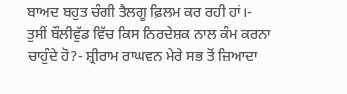ਬਾਅਦ ਬਹੁਤ ਚੰਗੀ ਤੈਲਗੂ ਫ਼ਿਲਮ ਕਰ ਰਹੀ ਹਾਂ।- ਤੁਸੀਂ ਬੌਲੀਵੁੱਡ ਵਿੱਚ ਕਿਸ ਨਿਰਦੇਸ਼ਕ ਨਾਲ ਕੰਮ ਕਰਨਾ ਚਾਹੁੰਦੇ ਹੋ?- ਸ਼੍ਰੀਰਾਮ ਰਾਘਵਨ ਮੇਰੇ ਸਭ ਤੋਂ ਜ਼ਿਆਦਾ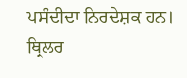ਪਸੰਦੀਦਾ ਨਿਰਦੇਸ਼ਕ ਹਨ। ਥ੍ਰਿਲਰ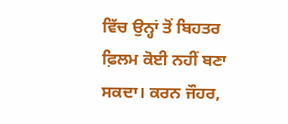ਵਿੱਚ ਉਨ੍ਹਾਂ ਤੋਂ ਬਿਹਤਰ ਫ਼ਿਲਮ ਕੋਈ ਨਹੀਂ ਬਣਾ ਸਕਦਾ। ਕਰਨ ਜੌਹਰ,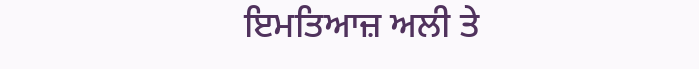ਇਮਤਿਆਜ਼ ਅਲੀ ਤੇ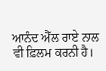ਆਨੰਦ ਐੱਲ ਰਾਏ ਨਾਲ ਵੀ ਫ਼ਿਲਮ ਕਰਨੀ ਹੈ।